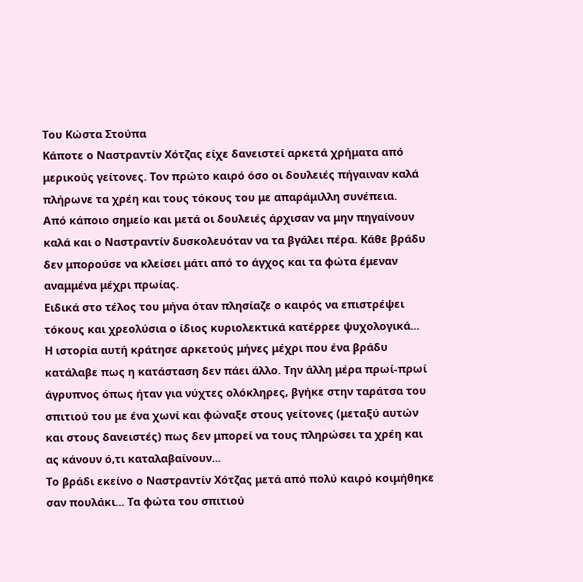Του Κώστα Στούπα
Κάποτε ο Ναστραντίν Χότζας είχε δανειστεί αρκετά χρήματα από μερικούς γείτονες. Τον πρώτο καιρό όσο οι δουλειές πήγαιναν καλά πλήρωνε τα χρέη και τους τόκους του με απαράμιλλη συνέπεια.
Από κάποιο σημείο και μετά οι δουλειές άρχισαν να μην πηγαίνουν καλά και ο Ναστραντίν δυσκολευόταν να τα βγάλει πέρα. Κάθε βράδυ δεν μπορούσε να κλείσει μάτι από το άγχος και τα φώτα έμεναν αναμμένα μέχρι πρωίας.
Ειδικά στο τέλος του μήνα όταν πλησίαζε ο καιρός να επιστρέψει τόκους και χρεολύσια ο ίδιος κυριολεκτικά κατέρρεε ψυχολογικά...
Η ιστορία αυτή κράτησε αρκετούς μήνες μέχρι που ένα βράδυ κατάλαβε πως η κατάσταση δεν πάει άλλο. Την άλλη μέρα πρωί-πρωί άγρυπνος όπως ήταν για νύχτες ολόκληρες, βγήκε στην ταράτσα του σπιτιού του με ένα χωνί και φώναξε στους γείτονες (μεταξύ αυτών και στους δανειστές) πως δεν μπορεί να τους πληρώσει τα χρέη και ας κάνουν ό,τι καταλαβαίνουν...
Το βράδι εκείνο ο Ναστραντίν Χότζας μετά από πολύ καιρό κοιμήθηκε σαν πουλάκι... Τα φώτα του σπιτιού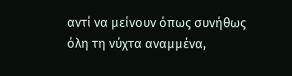αντί να μείνουν όπως συνήθως όλη τη νύχτα αναμμένα,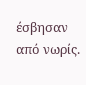έσβησαν από νωρίς.